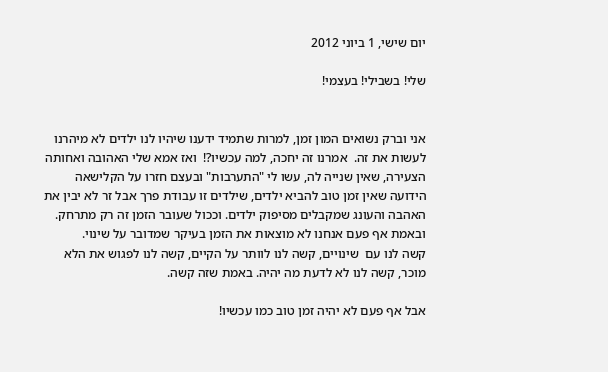יום שישי, 1 ביוני 2012

שלי! בשבילי! בעצמי!


אני וברק נשואים המון זמן, למרות שתמיד ידענו שיהיו לנו ילדים לא מיהרנו לעשות את זה.  אמרנו זה יחכה, למה עכשיו?!  ואז אמא שלי האהובה ואחותה הצעירה, שאין שנייה לה, עשו לי "התערבות" ובעצם חזרו על הקלישאה הידועה שאין זמן טוב להביא ילדים, שילדים זו עבודת פרך אבל זר לא יבין את האהבה והעונג שמקבלים מסיפוק ילדים. וככול שעובר הזמן זה רק מתרחק. ובאמת אף פעם אנחנו לא מוצאות את הזמן בעיקר שמדובר על שינוי.
קשה לנו עם  שינויים, קשה לנו לוותר על הקיים, קשה לנו לפגוש את הלא מוכר, קשה לנו לא לדעת מה יהיה. באמת שזה קשה.

אבל אף פעם לא יהיה זמן טוב כמו עכשיו!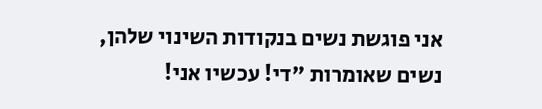אני פוגשת נשים בנקודות השינוי שלהן, נשים שאומרות "די! עכשיו אני!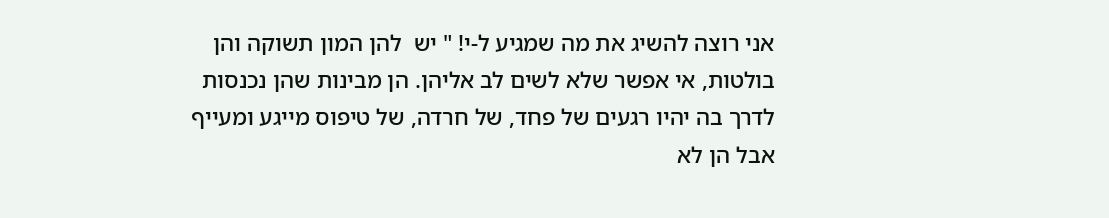אני רוצה להשיג את מה שמגיע ל-י! " יש  להן המון תשוקה והן בולטות, אי אפשר שלא לשים לב אליהן. הן מבינות שהן נכנסות לדרך בה יהיו רגעים של פחד, של חרדה, של טיפוס מייגע ומעייף אבל הן לא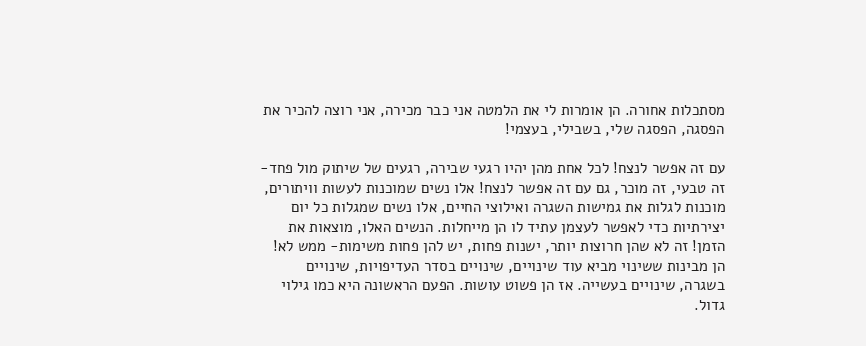מסתכלות אחורה. הן אומרות לי את הלמטה אני כבר מכירה, אני רוצה להכיר את הפסגה, הפסגה שלי, בשבילי, בעצמי!

עם זה אפשר לנצח! לכל אחת מהן יהיו רגעי שבירה, רגעים של שיתוק מול פחד- זה טבעי, זה מוכר, גם עם זה אפשר לנצח! אלו נשים שמוכנות לעשות וויתורים, מוכנות לגלות את גמישות השגרה ואילוצי החיים, אלו נשים שמגלות כל יום יצירתיות כדי לאפשר לעצמן עתיד לו הן מייחלות. הנשים האלו, מוצאות את הזמן! זה לא שהן חרוצות יותר, ישנות פחות, יש להן פחות משימות- ממש לא! הן מבינות ששינוי מביא עוד שינויים, שינויים בסדר העדיפויות, שינויים בשגרה, שינויים בעשייה. אז הן פשוט עושות. הפעם הראשונה היא כמו גילוי גדול.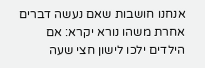אנחנו חושבות שאם נעשה דברים אחרת משהו נורא יקרא: אם הילדים ילכו לישון חצי שעה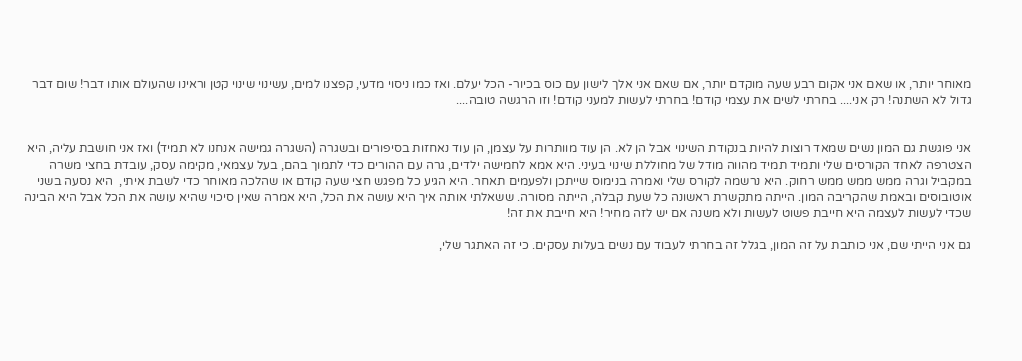מאוחר יותר, או שאם אני אקום רבע שעה מוקדם יותר, אם שאם אני אלך לישון עם כוס בכיור- הכל יעלם. ואז כמו ניסוי מדעי, קפצנו למים, עשינוי שינוי קטן וראינו שהעולם אותו דבר! שום דבר גדול לא השתנה! רק אני.... בחרתי לשים את עצמי קודם! בחרתי לעשות למעני קודם! וזו הרגשה טובה....


אני פוגשת גם המון נשים שמאד רוצות להיות בנקודת השינוי אבל הן לא. הן עוד מוותרות על עצמן, הן עוד נאחזות בסיפורים ובשגרה (השגרה גמישה אנחנו לא תמיד) ואז אני חושבת עליה, היא הצטרפה לאחד הקורסים שלי ותמיד תמיד מהווה מודל של מחוללת שינוי בעיני. היא אמא לחמישה ילדים, גרה עם ההורים כדי לתמוך בהם, בעל עצמאי, מקימה עסק, עובדת בחצי משרה במקביל וגרה ממש ממש ממש רחוק. היא נרשמה לקורס שלי ואמרה בנימוס שייתכן ולפעמים תאחר. היא הגיע כל מפגש חצי שעה קודם או שהלכה מאוחר כדי לשבת איתי,  היא נסעה בשני אוטובוסים ובאמת שהקריבה המון. הייתה מתקשרת ראשונה כל שעת קבלה, הייתה מסורה. ששאלתי אותה איך היא עושה את הכל, היא אמרה שאין סיכוי שהיא עושה את הכל אבל היא הבינה שכדי לעשות לעצמה היא חייבת פשוט לעשות ולא משנה אם יש לזה מחיר! היא חייבת את זה!

גם אני הייתי שם, אני כותבת על זה המון, בגלל זה בחרתי לעבוד עם נשים בעלות עסקים. כי זה האתגר שלי,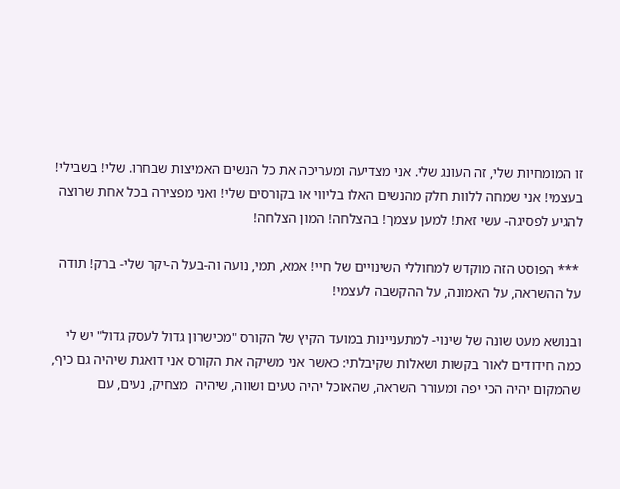זו המומחיות שלי, זה העונג שלי. אני מצדיעה ומעריכה את כל הנשים האמיצות שבחרו. שלי! בשבילי! בעצמי! אני שמחה ללוות חלק מהנשים האלו בליווי או בקורסים שלי! ואני מפצירה בכל אחת שרוצה להגיע לפסיגה- עשי זאת! למען עצמך! בהצלחה! המון הצלחה!

 *** הפוסט הזה מוקדש למחוללי השינויים של חיי! אמא, תמי, נועה וה-בעל ה-יקר שלי- ברק! תודה על ההשראה, על האמונה, על ההקשבה לעצמי!

ובנושא מעט שונה של שינוי- למתעניינות במועד הקיץ של הקורס "מכישרון גדול לעסק גדול" יש לי כמה חידודים לאור בקשות ושאלות שקיבלתי: כאשר אני משיקה את הקורס אני דואגת שיהיה גם כיף, שהמקום יהיה הכי יפה ומעורר השראה, שהאוכל יהיה טעים ושווה, שיהיה  מצחיק, נעים, עם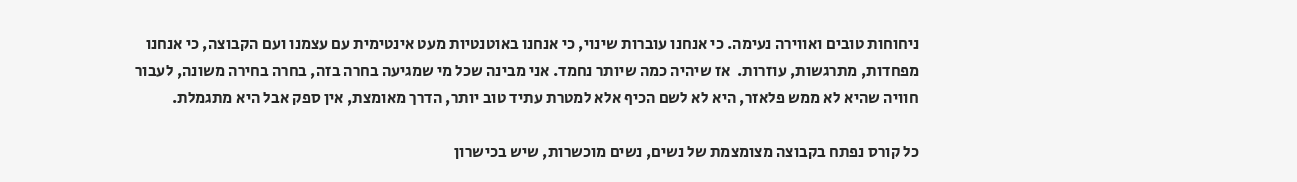ניחוחות טובים ואווירה נעימה. כי אנחנו עוברות שינוי, כי אנחנו באוטנטיות מעט אינטימית עם עצמנו ועם הקבוצה, כי אנחנו מפחדות, מתרגשות, עוזרות.  אז שיהיה כמה שיותר נחמד. אני מבינה שכל מי שמגיעה בחרה בזה, בחרה בחירה משונה, לעבור חוויה שהיא לא ממש פלאזר, היא לא לשם הכיף אלא למטרת עתיד טוב יותר, הדרך מאומצת, אין ספק אבל היא מתגמלת.

כל קורס נפתח בקבוצה מצומצמת של נשים, נשים מוכשרות, שיש בכישרון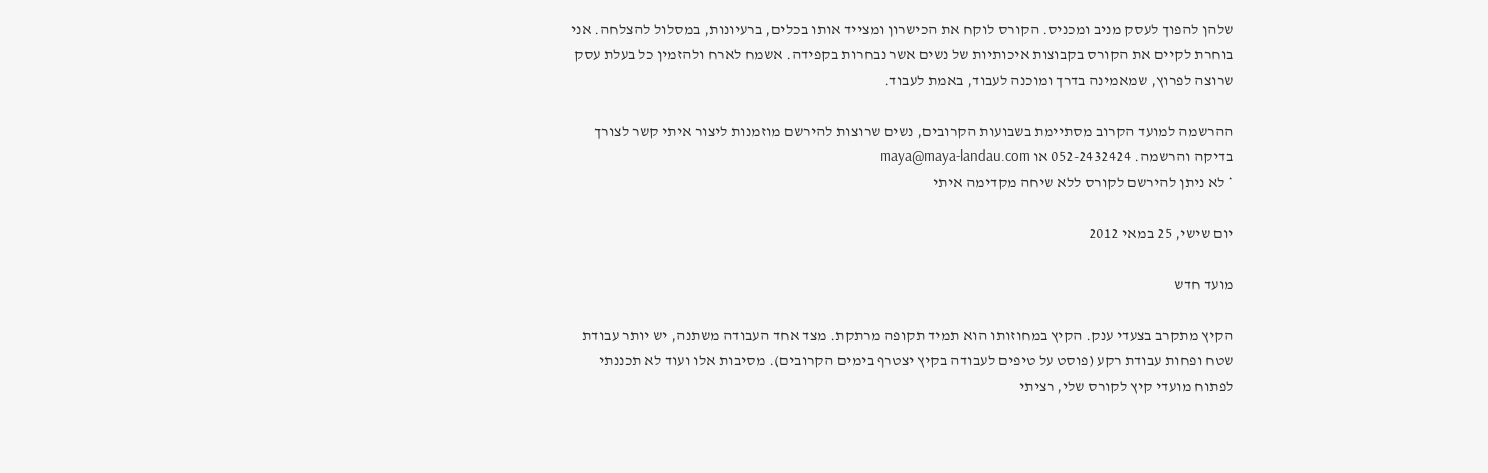שלהן להפוך לעסק מניב ומכניס. הקורס לוקח את הכישרון ומצייד אותו בכלים, ברעיונות, במסלול להצלחה. אני בוחרת לקיים את הקורס בקבוצות איכותיות של נשים אשר נבחרות בקפידה. אשמח לארח ולהזמין כל בעלת עסק שרוצה לפרוץ, שמאמינה בדרך ומוכנה לעבוד, באמת לעבוד.

ההרשמה למועד הקרוב מסתיימת בשבועות הקרובים, נשים שרוצות להירשם מוזמנות ליצור איתי קשר לצורך בדיקה והרשמה. 052-2432424 או maya@maya-landau.com
* לא ניתן להירשם לקורס ללא שיחה מקדימה איתי

יום שישי, 25 במאי 2012

מועד חדש

הקיץ מתקרב בצעדי ענק. הקיץ במחוזותו הוא תמיד תקופה מרתקת. מצד אחד העבודה משתנה, יש יותר עבודת שטח ופחות עבודת רקע (פוסט על טיפים לעבודה בקיץ יצטרף בימים הקרובים). מסיבות אלו ועוד לא תכננתי לפתוח מועדי קיץ לקורס שלי, רציתי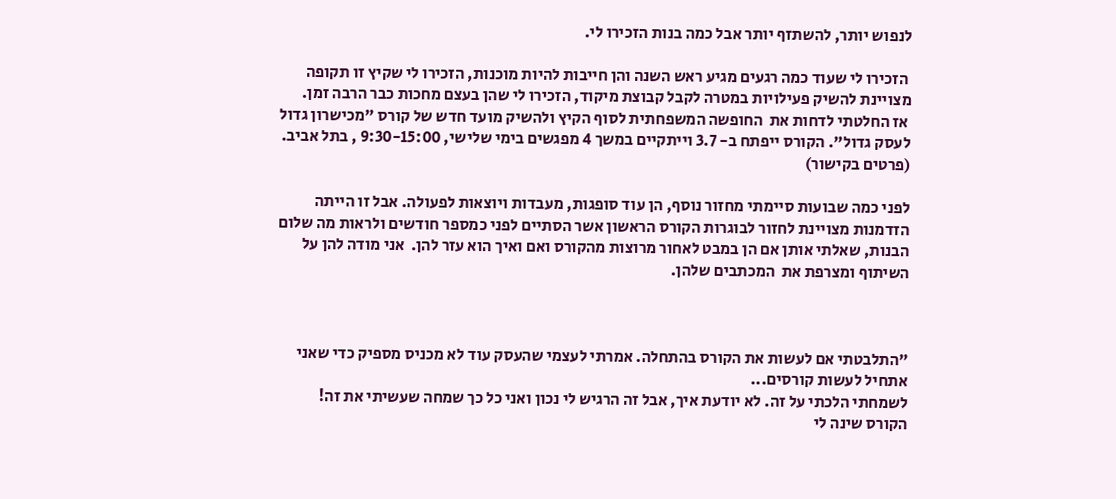לנפוש יותר, להשתזף יותר אבל כמה בנות הזכירו לי.

 הזכירו לי שעוד כמה רגעים מגיע ראש השנה והן חייבות להיות מוכנות, הזכירו לי שקיץ זו תקופה מצויינת להשיק פעילויות במטרה לקבל קבוצת מיקוד, הזכירו לי שהן בעצם מחכות כבר הרבה זמן.
 אז החלטתי לדחות את  החופשה המשפחתית לסוף הקיץ ולהשיק מועד חדש של קורס "מכישרון גדול לעסק גדול". הקורס ייפתח ב- 3.7 וייתקיים במשך 4 מפגשים בימי שלישי, 9:30-15:00 , בתל אביב. (פרטים בקישור)

לפני כמה שבועות סיימתי מחזור נוסף, הן עוד סופגות, מעבדות ויוצאות לפעולה. אבל זו הייתה הזדמנות מצויינת לחזור לבוגרות הקורס הראשון אשר הסתיים לפני כמספר חודשים ולראות מה שלום הבנות, שאלתי אותן אם הן במבט לאחור מרוצות מהקורס ואם ואיך הוא עזר להן.  אני מודה להן על השיתוף ומצרפת את  המכתבים שלהן.



"התלבטתי אם לעשות את הקורס בהתחלה. אמרתי לעצמי שהעסק עוד לא מכניס מספיק כדי שאני אתחיל לעשות קורסים...
לשמחתי הלכתי על זה. לא יודעת איך, אבל זה הרגיש לי נכון ואני כל כך שמחה שעשיתי את זה!
הקורס שינה לי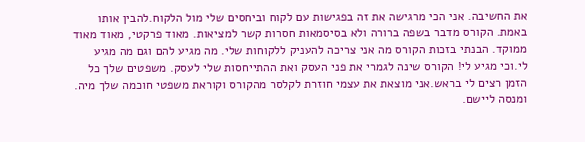את החשיבה. אני הכי מרגישה את זה בפגישות עם לקוח וביחסים שלי מול הלקוח.להבין אותו באמת. הקורס מדבר בשפה ברורה ולא בסיסמאות חסרות קשר למציאות. מאוד פרקטי, מאוד מאוד ממוקד. הבנתי בזכות הקורס מה אני צריכה להעניק ללקוחות שלי. מה מגיע להם וגם מה מגיע לי.וכי מגיע לי! הקורס שינה לגמרי את פני העסק ואת ההתייחסות שלי לעסק. משפטים שלך כל הזמן רצים לי בראש.אני מוצאת את עצמי חוזרת לקלסר מהקורס וקוראת משפטי חוכמה שלך מיה. ומנסה ליישם.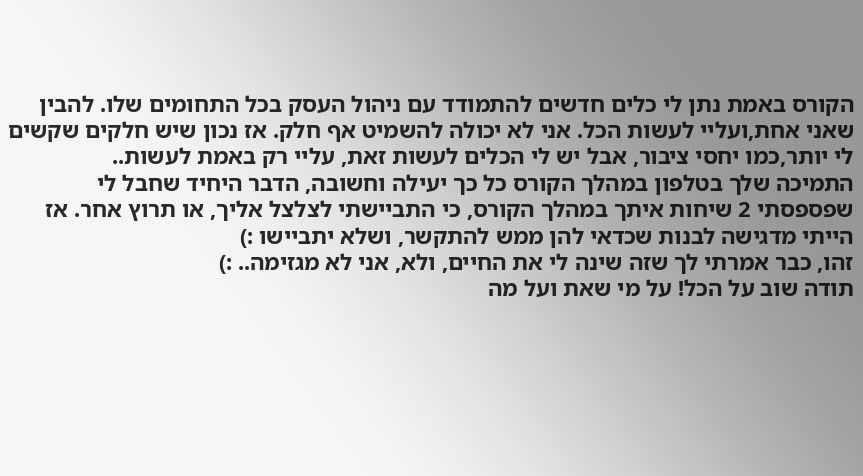הקורס באמת נתן לי כלים חדשים להתמודד עם ניהול העסק בכל התחומים שלו. להבין שאני אחת,ועליי לעשות הכל. אני לא יכולה להשמיט אף חלק. אז נכון שיש חלקים שקשים לי יותר,כמו יחסי ציבור, אבל יש לי הכלים לעשות זאת, עליי רק באמת לעשות..
התמיכה שלך בטלפון במהלך הקורס כל כך יעילה וחשובה, הדבר היחיד שחבל לי שפספסתי 2 שיחות איתך במהלך הקורס, כי התביישתי לצלצל אליך, או תרוץ אחר. אז הייתי מדגישה לבנות שכדאי להן ממש להתקשר, ושלא יתביישו :)
זהו, כבר אמרתי לך שזה שינה לי את החיים, ולא, אני לא מגזימה.. :)
תודה שוב על הכל! על מי שאת ועל מה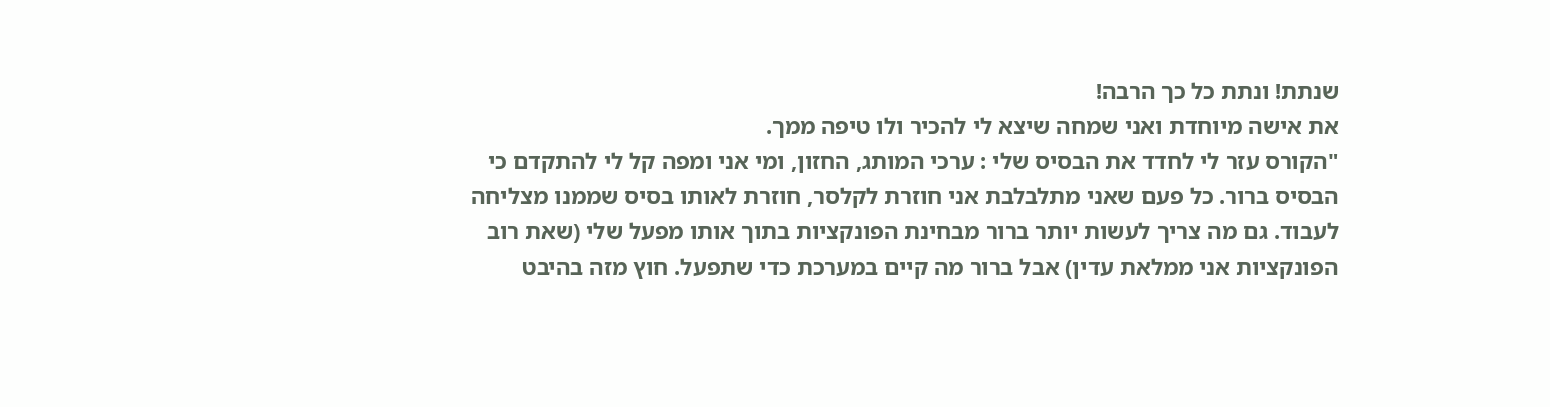שנתת! ונתת כל כך הרבה!
את אישה מיוחדת ואני שמחה שיצא לי להכיר ולו טיפה ממך.
"הקורס עזר לי לחדד את הבסיס שלי : ערכי המותג, החזון, ומי אני ומפה קל לי להתקדם כי הבסיס ברור. כל פעם שאני מתלבלבת אני חוזרת לקלסר, חוזרת לאותו בסיס שממנו מצליחה לעבוד. גם מה צריך לעשות יותר ברור מבחינת הפונקציות בתוך אותו מפעל שלי (שאת רוב הפונקציות אני ממלאת עדין) אבל ברור מה קיים במערכת כדי שתפעל. חוץ מזה בהיבט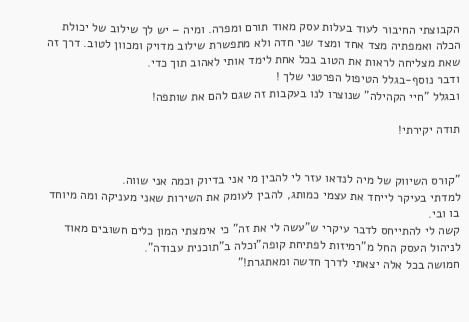הקבוצתי החיבור לעוד בעלות עסק מאוד תורם ומפרה. ומיה – יש לך שילוב של יכולת הכלה ואמפתיה מצד אחד ומצד שני חדה ולא מתפשרת שילוב מדויק ומכוון לטוב. דרך זה שאת מצליחה לראות את הטוב בכל אחת לימד אותי לאהוב תוך כדי.
ודבר נוסף-בגלל הטיפול הפרטני שלך !
ובגלל "חיי הקהילה" שנוצרו לנו בעקבות זה שגם להם את שותפה!

תודה יקירתי!


"קורס השיווק של מיה לנדאו עזר לי להבין מי אני בדיוק וכמה אני שווה.
למדתי בעיקר לייחד את עצמי כמותג, להבין לעומק את השירות שאני מעניקה ומה מיוחד בו ובי.
קשה לי להתייחס לדבר עיקרי ש"עשה לי את זה" כי אימצתי המון כלים חשובים מאוד לניהול העסק החל מ"רמיזות לפתיחת קופה"וכלה ב"תוכנית עבודה".
חמושה בכל אלה יצאתי לדרך חדשה ומאתגרת!"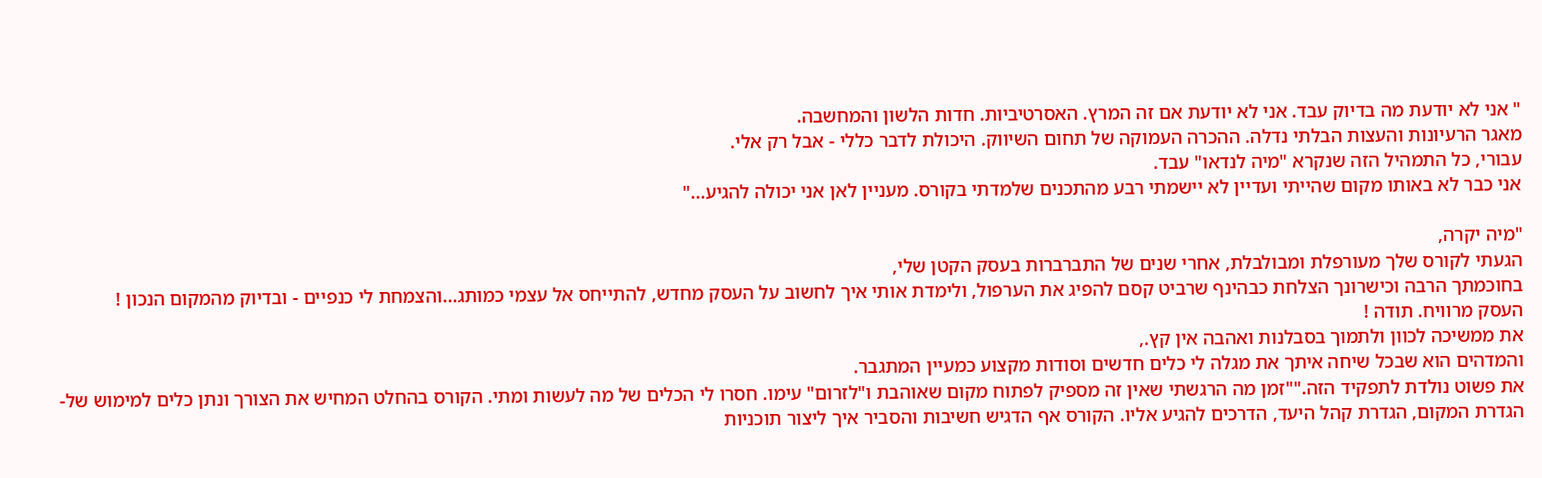" אני לא יודעת מה בדיוק עבד. אני לא יודעת אם זה המרץ. האסרטיביות. חדות הלשון והמחשבה.
מאגר הרעיונות והעצות הבלתי נדלה. ההכרה העמוקה של תחום השיווק. היכולת לדבר כללי - אבל רק אלי.
עבורי, כל התמהיל הזה שנקרא "מיה לנדאו" עבד.
אני כבר לא באותו מקום שהייתי ועדיין לא יישמתי רבע מהתכנים שלמדתי בקורס. מעניין לאן אני יכולה להגיע..."

"מיה יקרה,
הגעתי לקורס שלך מעורפלת ומבולבלת, אחרי שנים של התברברות בעסק הקטן שלי,
בחוכמתך הרבה וכישרונך הצלחת כבהינף שרביט קסם להפיג את הערפול, ולימדת אותי איך לחשוב על העסק מחדש, להתייחס אל עצמי כמותג...והצמחת לי כנפיים - ובדיוק מהמקום הנכון !
העסק מרוויח. תודה !
את ממשיכה לכוון ולתמוך בסבלנות ואהבה אין קץ.,
והמדהים הוא שבכל שיחה איתך את מגלה לי כלים חדשים וסודות מקצוע כמעיין המתגבר.
את פשוט נולדת לתפקיד הזה.""זמן מה הרגשתי שאין זה מספיק לפתוח מקום שאוהבת ו"לזרום" עימו. חסרו לי הכלים של מה לעשות ומתי. הקורס בהחלט המחיש את הצורך ונתן כלים למימוש של- הגדרת המקום, הגדרת קהל היעד, הדרכים להגיע אליו. הקורס אף הדגיש חשיבות והסביר איך ליצור תוכניות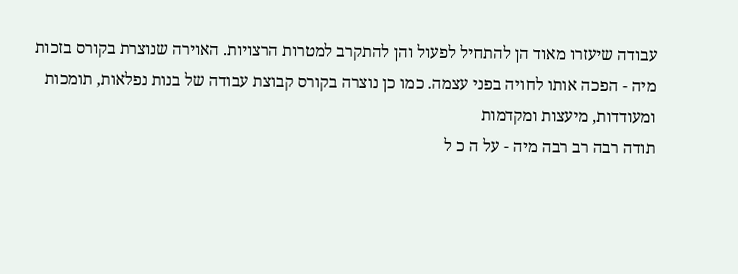עבודה שיעזרו מאוד הן להתחיל לפעול והן להתקרב למטרות הרצויות. האוירה שנוצרת בקורס בזכות מיה - הפכה אותו לחויה בפני עצמה. כמו כן נוצרה בקורס קבוצת עבודה של בנות נפלאות, תומכות ומעודדות, מיעצות ומקדמות
תודה רבה רב רבה מיה - על ה כ ל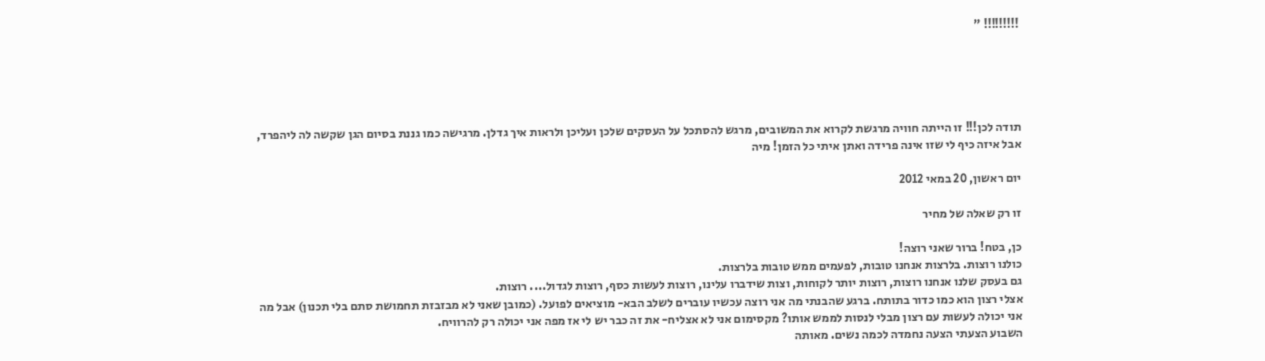!!!!!!!!! "





תודה לכן!!! זו הייתה חוויה מרגשת לקרוא את המשובים, מרגש להסתכל על העסקים שלכן ועליכן ולראות איך גדלן. מרגישה כמו גננת בסיום הגן שקשה לה ליהפרד, אבל איזה כיף לי שזו אינה פרידה ואתן איתי כל הזמן! מיה

יום ראשון, 20 במאי 2012

זו רק שאלה של מחיר

כן, בטח! ברור שאני רוצה!
כולנו רוצות. בלרצות אנחנו טובות, לפעמים ממש טובות בלרצות.
גם בעסק שלנו אנחנו רוצות, רוצות יותר לקוחות, וצות שידברו עלינו, רוצות לעשות כסף, רוצות לגדול.... רוצות.
אצלי רצון הוא כמו כדור בתותח. ברגע שהבנתי מה אני רוצה עכשיו עוברים לשלב הבא- מוציאים לפועל. (כמובן שאני לא מבזבזת תחמושת סתם בלי תכנון) אבל מה אני יכולה לעשות עם רצון מבלי לנסות לממש אותו? מקסימום אני לא אצליח- את זה כבר יש לי אז מפה אני יכולה רק להרוויח.
השבוע הצעתי הצעה נחמדה לכמה נשים. מאותה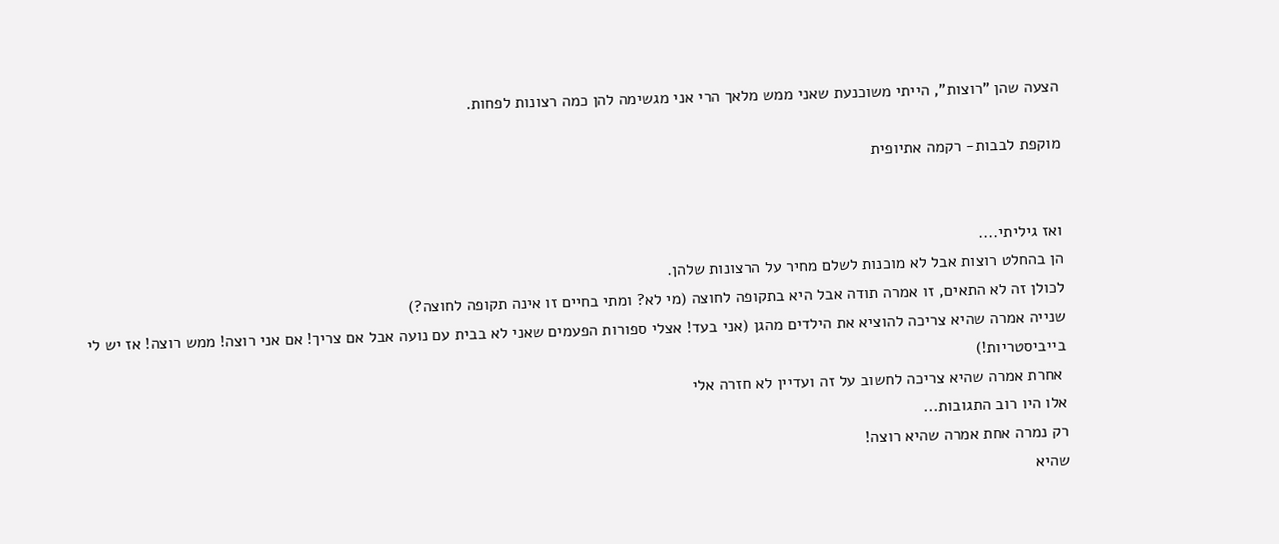הצעה שהן "רוצות", הייתי משוכנעת שאני ממש מלאך הרי אני מגשימה להן כמה רצונות לפחות.

מוקפת לבבות- רקמה אתיופית


ואז גיליתי....
הן בהחלט רוצות אבל לא מוכנות לשלם מחיר על הרצונות שלהן.
לכולן זה לא התאים, זו אמרה תודה אבל היא בתקופה לחוצה (מי לא? ומתי בחיים זו אינה תקופה לחוצה?)
שנייה אמרה שהיא צריכה להוציא את הילדים מהגן (אני בעד! אצלי ספורות הפעמים שאני לא בבית עם נועה אבל אם צריך! אם אני רוצה! ממש רוצה! אז יש לי בייביסטריות!)
 אחרת אמרה שהיא צריכה לחשוב על זה ועדיין לא חזרה אלי
אלו היו רוב התגובות...
רק נמרה אחת אמרה שהיא רוצה!
שהיא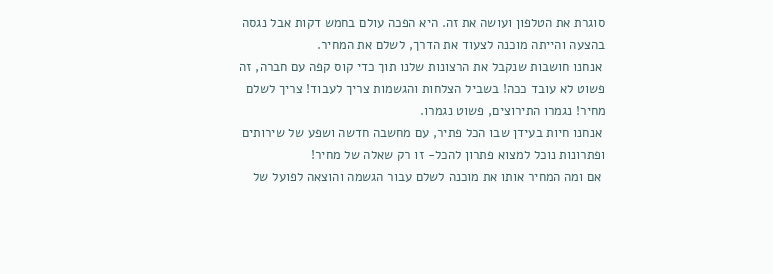סוגרת את הטלפון ועושה את זה. היא הפכה עולם בחמש דקות אבל נגסה בהצעה והייתה מוכנה לצעוד את הדרך, לשלם את המחיר.
 אנחנו חושבות שנקבל את הרצונות שלנו תוך כדי קוס קפה עם חברה, זה פשוט לא עובד ככה! בשביל הצלחות והגשמות צריך לעבוד! צריך לשלם מחיר! נגמרו התירוצים, פשוט נגמרו.
 אנחנו חיות בעידן שבו הכל פתיר, עם מחשבה חדשה ושפע של שירותים ופתרונות נוכל למצוא פתרון להכל- זו רק שאלה של מחיר!
 אם ומה המחיר אותו את מוכנה לשלם עבור הגשמה והוצאה לפועל של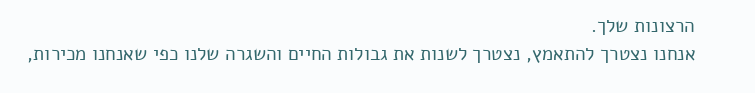הרצונות שלך.
אנחנו נצטרך להתאמץ, נצטרך לשנות את גבולות החיים והשגרה שלנו כפי שאנחנו מכירות,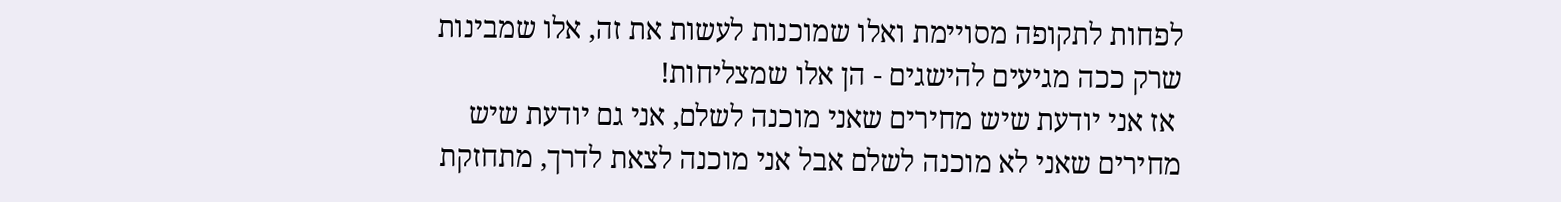לפחות לתקופה מסויימת ואלו שמוכנות לעשות את זה, אלו שמבינות שרק ככה מגיעים להישגים - הן אלו שמצליחות!
 אז אני יודעת שיש מחירים שאני מוכנה לשלם, אני גם יודעת שיש מחירים שאני לא מוכנה לשלם אבל אני מוכנה לצאת לדרך, מתחזקת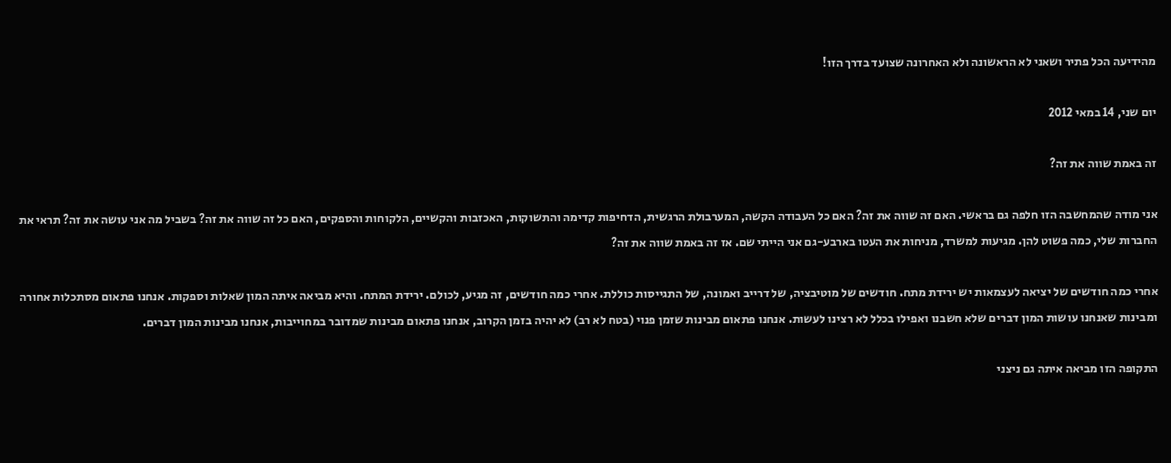מהידיעה הכל פתיר ושאני לא הראשונה ולא האחרונה שצועד בדרך הזו!

יום שני, 14 במאי 2012

זה באמת שווה את זה?

אני מודה שהמחשבה הזו חלפה גם בראשי. האם זה שווה את זה? האם כל העבודה הקשה, המערבולת הרגשית, הדחיפות קדימה והתשוקות, האכזבות והקשיים, הלקוחות והספקים, האם כל זה שווה את זה? בשביל מה אני עושה את זה? תראי את החברות שלי, כמה פשוט להן. מגיעות למשרד, מניחות את העטו בארבע-גם אני הייתי שם. אז זה באמת שווה את זה?

אחרי כמה חודשים של יציאה לעצמאות יש ירידת מתח. חודשים של מוטיבציה, של דרייב ואמונה, של התגייסות כוללת. אחרי כמה חודשים, זה מגיע, לכולם. ירידת המתח. והיא מביאה איתה המון שאלות וספקות. אנחנו פתאום מסתכלות אחורה ומבינות שאנחנו עושות המון דברים שלא חשבנו ואפילו בכלל לא רצינו לעשות. אנחנו פתאום מבינות שזמן פנוי (בטח לא רב) לא יהיה בזמן הקרוב, אנחנו פתאום מבינות שמדובר במחוייבות, אנחנו מבינות המון דברים.

התקופה הזו מביאה איתה גם ניצני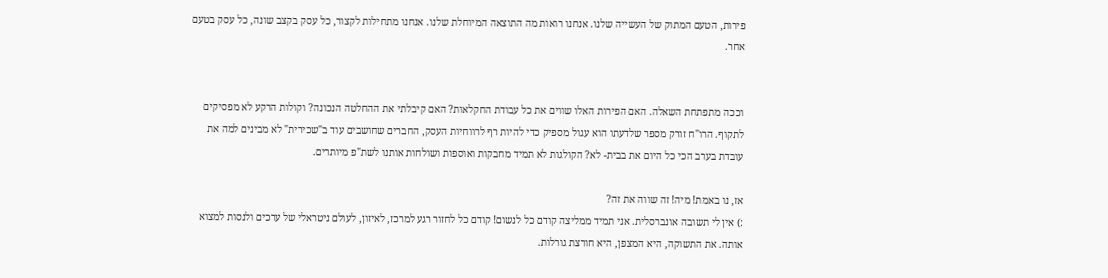פירות, הטעם המתוק של העשייה שלנו. אנחנו רואות מה התוצאה המיוחלת שלנו. אנחנו מתחילות לקצור, כל עסק בקצב שונה, כל עסק בטעם אחר.


וככה מתפתחת השאלה. האם הפירות האלו שווים את כל עבודת החקלאות? האם קיבלתי את ההחלטה הנכונה? וקולות הרקע לא מפסיקים לתקוף. הרו"ח זורק מספר שלדעתו הוא עגול מספיק כדי להיות רף לרווחיות העסק, החברים שחושבים עוד ב"שכירית" לא מבינים למה את עובדת בערב הכי כל היום את בבית- לא? הקולגות לא תמיד מחבקות ואוספות ושולחות אותנו לשת"פ מיותרים.

אז, נו באמת! מיה! זה שווה את זה?
:) אין לי תשובה אונברסלית. אני תמיד ממליצה קודם כל לנשום! קודם כל לחזור רגע למרכז, לאיזון, לעולם ניטראלי של ערכים ולנסות למצוא אותה. את התשוקה, היא המצפן, היא חורצת גורלות.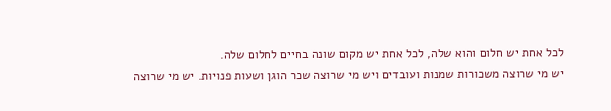לכל אחת יש חלום והוא שלה, לכל אחת יש מקום שונה בחיים לחלום שלה.
יש מי שרוצה משכורות שמנות ועובדים ויש מי שרוצה שכר הוגן ושעות פנויות. יש מי שרוצה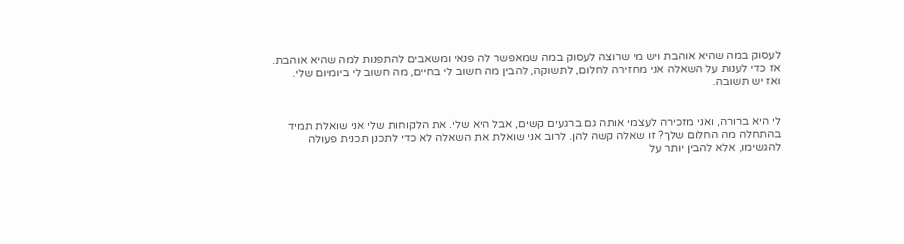לעסוק במה שהיא אוהבת ויש מי שרוצה לעסוק במה שמאפשר לה פנאי ומשאבים להתפנות למה שהיא אוהבת.
אז כדי לענות על השאלה אני מחזירה לחלום, לתשוקה, להבין מה חשוב לי בחיים, מה חשוב לי ביומיום שלי.
ואז יש תשובה.


לי היא ברורה, ואני מזכירה לעצמי אותה גם ברגעים קשים, אבל היא שלי. את הלקוחות שלי אני שואלת תמיד בהתחלה מה החלום שלך? זו שאלה קשה להן. לרוב אני שואלת את השאלה לא כדי לתכנן תכנית פעולה להגשימו, אלא להבין יותר על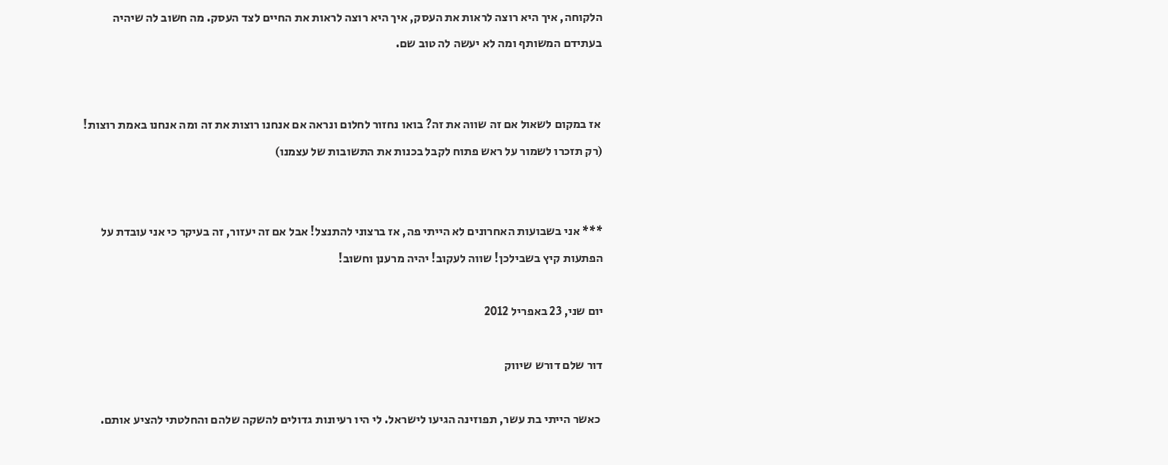הלקוחה, איך היא רוצה לראות את העסק, איך היא רוצה לראות את החיים לצד העסק. מה חשוב לה שיהיה בעתידם המשותף ומה לא יעשה לה טוב שם.


 אז במקום לשאול אם זה שווה את זה? בואו נחזור לחלום ונראה אם אנחנו רוצות את זה ומה אנחנו באמת רוצות! (רק תזכרו לשמור על ראש פתוח לקבל בכנות את התשובות של עצמנו)


*** אני בשבועות האחרונים לא הייתי פה, אז ברצוני להתנצל! אבל אם זה יעזור, זה בעיקר כי אני עובדת על הפתעות קיץ בשבילכן! שווה לעקוב! יהיה מרענן וחשוב!

יום שני, 23 באפריל 2012

דור שלם דורש שיווק

 כאשר הייתי בת עשר, תפוזינה הגיעו לישראל. לי היו רעיונות גדולים להשקה שלהם והחלטתי להציע אותם.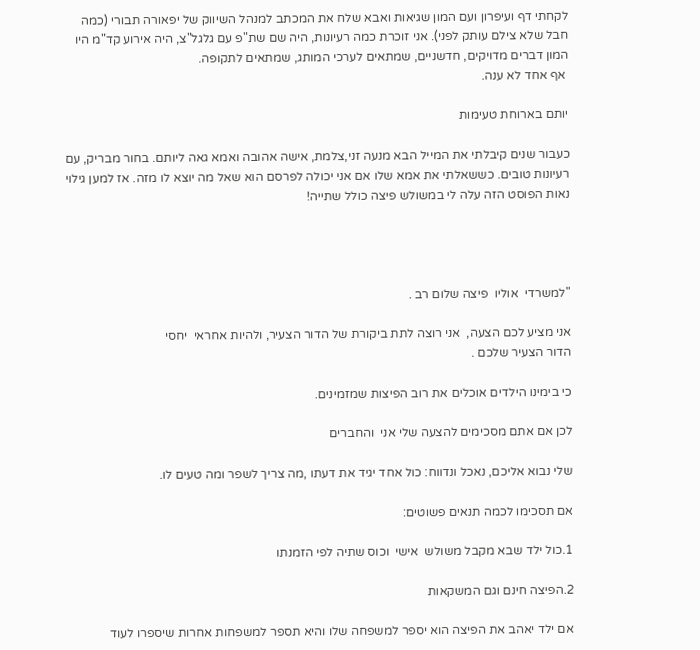לקחתי דף ועיפרון ועם המון שגיאות ואבא שלח את המכתב למנהל השיווק של יפאורה תבורי (כמה חבל שלא צילם עותק לפני). אני זוכרת כמה רעיונות, היה שם שת"פ עם גלגל"צ, היה אירוע קד"מ היו המון דברים מדויקים, חדשניים, שמתאים לערכי המותג, שמתאים לתקופה.
 אף אחד לא ענה.

יותם בארוחת טעימות

כעבור שנים קיבלתי את המייל הבא מנעה זני,צלמת, אישה אהובה ואמא גאה ליותם. בחור מבריק, עם רעיונות טובים. כששאלתי את אמא שלו אם אני יכולה לפרסם הוא שאל מה יוצא לו מזה. אז למען גילוי נאות הפוסט הזה עלה לי במשולש פיצה כולל שתייה!




"למשרדי  אוליו  פיצה שלום רב .

אני מציע לכם הצעה,  אני רוצה לתת ביקורת של הדור הצעיר, ולהיות אחראי  יחסי
הדור הצעיר שלכם .

כי בימינו הילדים אוכלים את רוב הפיצות שמזמינים.

לכן אם אתם מסכימים להצעה שלי אני  והחברים

שלי נבוא אליכם, נאכל ונדווח: כול אחד יגיד את דעתו ,מה צריך לשפר ומה טעים לו.

אם תסכימו לכמה תנאים פשוטים:

1.כול ילד שבא מקבל משולש  אישי  וכוס שתיה לפי הזמנתו

2.הפיצה חינם וגם המשקאות

אם ילד יאהב את הפיצה הוא יספר למשפחה שלו והיא תספר למשפחות אחרות שיספרו לעוד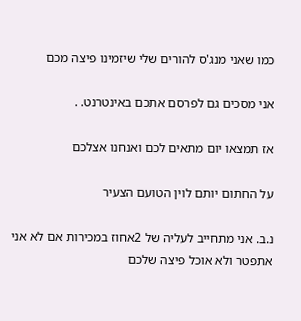כמו שאני מנג'ס להורים שלי שיזמינו פיצה מכם

אני מסכים גם לפרסם אתכם באינטרנט. .

אז תמצאו יום מתאים לכם ואנחנו אצלכם

על החתום יותם לוין הטועם הצעיר

נ.ב. אני מתחייב לעליה של 2אחוז במכירות אם לא אני אתפטר ולא אוכל פיצה שלכם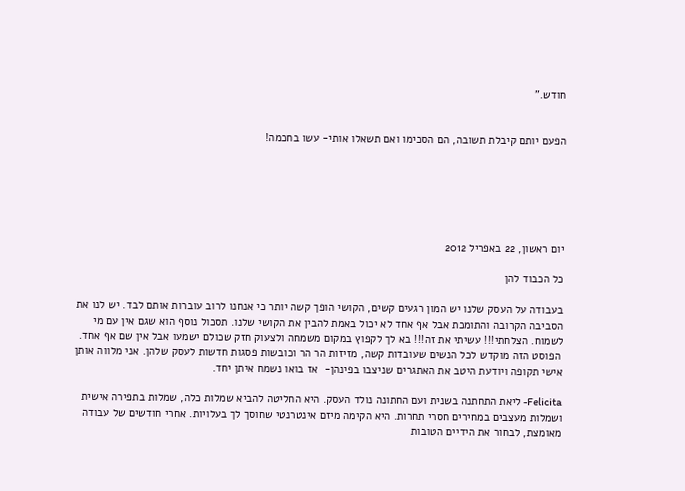חודש."


הפעם יותם קיבלת תשובה, הם הסכימו ואם תשאלו אותי- עשו בחכמה!






יום ראשון, 22 באפריל 2012

כל הכבוד להן

בעבודה על העסק שלנו יש המון רגעים קשים, הקושי הופך קשה יותר כי אנחנו לרוב עוברות אותם לבד. יש לנו את הסביבה הקרובה והתומכת אבל אף אחד לא יכול באמת להבין את הקושי שלנו. תסכול נוסף הוא שגם אין עם מי לשמוח. הצלחתי!!! עשיתי את זה!!! בא לך לקפוץ במקום משמחה ולצעוק חזק שכולם ישמעו אבל אין שם אף אחד.
 הפוסט הזה מוקדש לכל הנשים שעובדות קשה, מזיזות הר הר וכובשות פסגות חדשות לעסק שלהן. אני מלווה אותן אישי תקופה ויודעת היטב את האתגרים שניצבו בפינהן-  אז בואו נשמח איתן יחד.

Felicita- ליאת התחתנה בשנית ועם החתונה נולד העסק. היא החליטה להביא שמלות כלה, שמלות בתפירה אישית ושמלות מעצבים במחירים חסרי תחרות. היא הקימה מיזם אינטרנטי שחוסך לך בעלויות. אחרי חודשים של עבודה מאומצת, לבחור את הידיים הטובות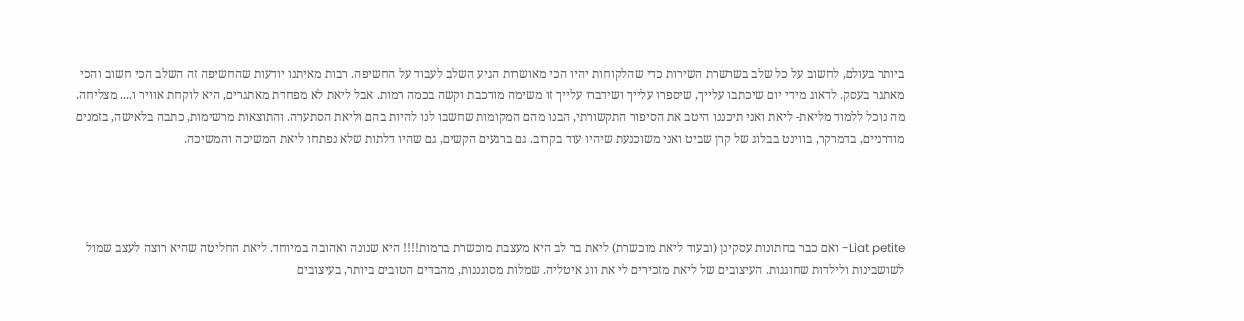ביותר בעולם, לחשוב על כל שלב בשרשרת השירות כדי שהלקוחות יהיו הכי מאושרות הגיע השלב לעבוד על החשיפה. רבות מאיתנו יודעות שהחשיפה זה השלב הכי חשוב והכי מאתגר בעסק. לדאוג מידי יום שיכתבו עלייך, שיספרו עלייך ושידברו עלייך זו משימה מורכבת וקשה בכמה רמות. אבל ליאת לא מפחדת מאתגרים, היא לוקחת אוויר ו.... מצליחה. מה נוכל ללמוד מליאת- ליאת ואני תיכננו היטב את הסיפור התקשורתי, הבנו מהם המקומות שחשבו לנו להיות בהם וליאת הסתערה. והתוצאות מרשימות, כתבה בלאישה, בזמנים מודרניים, בדמרקר, בווינט בבלוג של קרן שביט ואני משוכנעת שיהיו עוד בקרוב. גם ברגעים הקשים, גם שהיו דלתות שלא נפתחו ליאת המשיכה והמשיכה.




Liat petite- ואם כבר בחתונות עסקינן (ובעוד ליאת מוכשרת) ליאת בר לב היא מעצבת מוכשרת ברמות!!!! היא שנונה ואהובה במיוחד. ליאת החליטה שהיא רוצה לעצב שמול לשושבינות ולילדות שחוגגות. העיצובים של ליאת מזכירים לי את ווג איטליה. שמלות מסוגננות, מהבדים הטובים ביותר, בעיצובים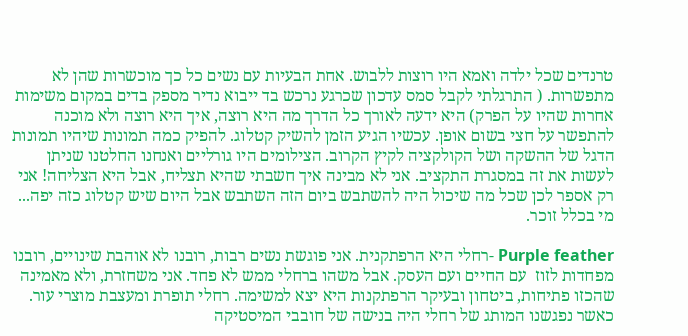טרנדים שכל ילדה ואמא היו רוצות ללבוש. אחת הבעיות עם נשים כל כך מוכשרות שהן לא מתפשרות. ( התרגלתי לקבל סמס עדכון שכרגע נרכש בד ייבוא נדיר מספק בדים במקום משימות אחרות שהיו על הפרק) היא ידעה לאורך כל הדרך מה היא רוצה, איך היא רוצה ולא מוכנה להתפשר על חצי בשום אופן. עכשיו הגיע הזמן להשיק קטלוג. להפיק כמה תמונות שיהיו תמונות הדגל של ההשקה ושל הקולקציה לקיץ הקרוב. הצילומים היו גורליים ואנחנו החלטנו שניתן לעשות את זה במסגרת התקציב. אני לא מבינה איך חשבתי שהיא תצליח, אבל היא הצליחה! אני רק אספר לכן שכל מה שיכול היה להשתבש ביום הזה השתבש אבל היום שיש קטלוג כזה יפה... מי בכלל זוכר.

Purple feather -רחלי היא הרפתקנית. אני פוגשת נשים רבות, רובנו לא אוהבת שינויים, רובנו מפחדות לזוז  עם החיים ועם העסק. אבל משהו ברחלי ממש לא פחד. אני משחזרת, ולא מאמינה שהכזו פתיחות, ביטחון ובעיקר הרפתקנות היא יצא למשימה. רחלי תופרת ומעצבת מוצרי עור. כאשר נפגשנו המותג של רחלי היה בנישה של חובבי המיסטיקה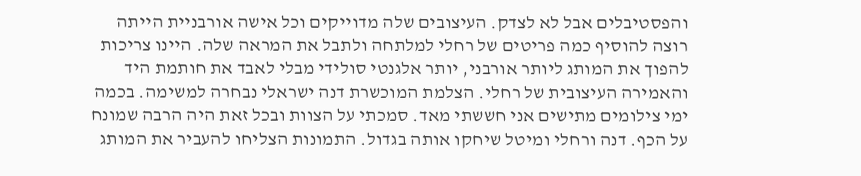והפסטיבלים אבל לא לצדק. העיצובים שלה מדוייקים וכל אישה אורבניית הייתה רוצה להוסיף כמה פריטים של רחלי למלתחה ולתבל את המראה שלה. היינו צריכות להפוך את המותג ליותר אורבני, יותר אלגנטי סולידי מבלי לאבד את חותמת היד והאמירה העיצובית של רחלי. הצלמת המוכשרת דנה ישראלי נבחרה למשימה. בכמה ימי צילומים מתישים אני חששתי מאד. סמכתי על הצוות ובכל זאת היה הרבה שמונח על הכף. דנה ורחלי ומיטל שיחקו אותה בגדול. התמונות הצליחו להעביר את המותג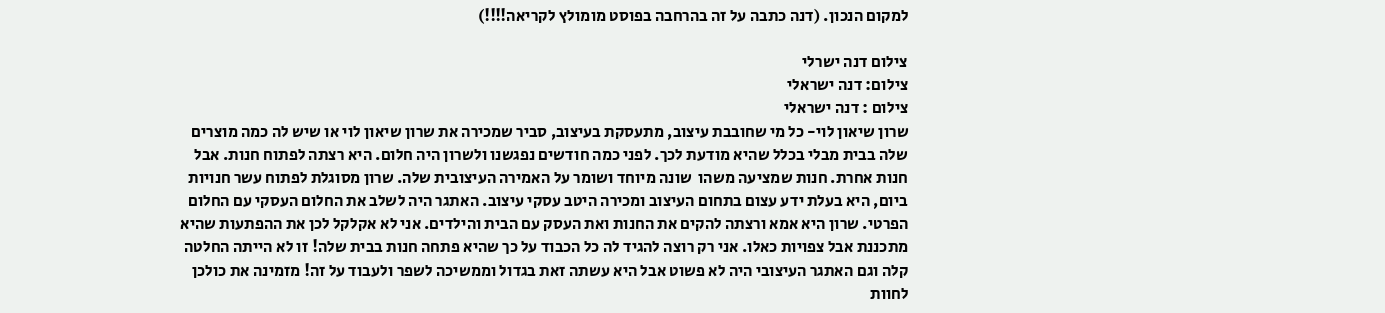למקום הנכון. (דנה כתבה על זה בהרחבה בפוסט מומולץ לקריאה!!!!)

צילום דנה ישרלי
צילום: דנה ישראלי
צילום : דנה ישראלי
שרון שיאון לוי- כל מי שחובבת עיצוב, מתעסקת בעיצוב, סביר שמכירה את שרון שיאון לוי או שיש לה כמה מוצרים שלה בבית מבלי בכלל שהיא מודעת לכך. לפני כמה חודשים נפגשנו ולשרון היה חלום. היא רצתה לפתוח חנות. אבל חנות אחרת. חנות שמציעה משהו  שונה מיוחד ושומר על האמירה העיצובית שלה. שרון מסוגלת לפתוח עשר חנויות ביום, היא בעלת ידע עצום בתחום העיצוב ומכירה היטב עסקי עיצוב. האתגר היה לשלב את החלום העסקי עם החלום הפרטי. שרון היא אמא ורצתה להקים את החנות ואת העסק עם הבית והילדים. אני לא אקלקל לכן את ההפתעות שהיא מתכננת אבל צפויות כאלו. אני רק רוצה להגיד לה כל הכבוד על כך שהיא פתחה חנות בבית שלה! זו לא הייתה החלטה קלה וגם האתגר העיצובי היה לא פשוט אבל היא עשתה זאת בגדול וממשיכה לשפר ולעבוד על זה! מזמינה את כולכן לחוות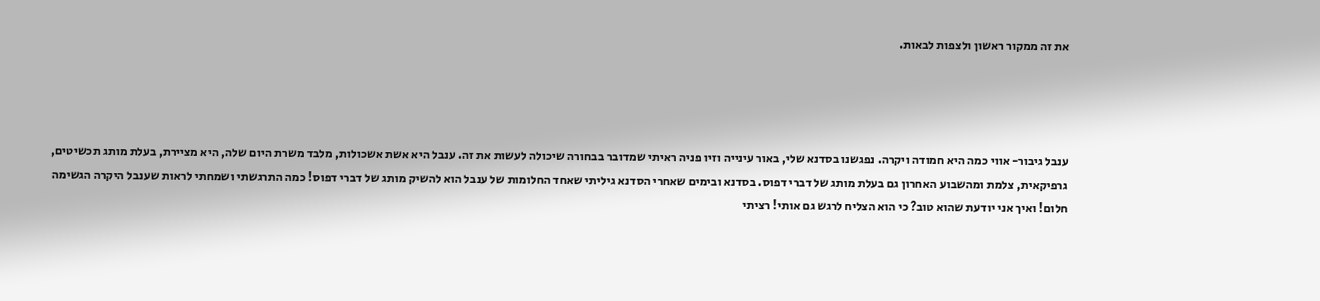את זה ממקור ראשון ולצפות לבאות.




ענבל גיבור- אווי כמה היא חמודה ויקרה. נפגשנו בסדנא שלי, באור עינייה וזיו פניה ראיתי שמדובר בבחורה שיכולה לעשות את זה. ענבל היא אשת אשכולות, מלבד משרת היום שלה, היא מציירת, בעלת מותג תכשיטים, גרפיקאית, צלמת ומהשבוע האחרון גם בעלת מותג של דברי דפוס. בסדנא ובימים שאחרי הסדנא גיליתי שאחד החלומות של ענבל הוא להשיק מותג של דברי דפוס! כמה התרגשתי ושמחתי לראות שענבל היקרה הגשימה חלום! ואיך אני יודעת שהוא טוב? כי הוא הצליח לרגש גם אותי! רציתי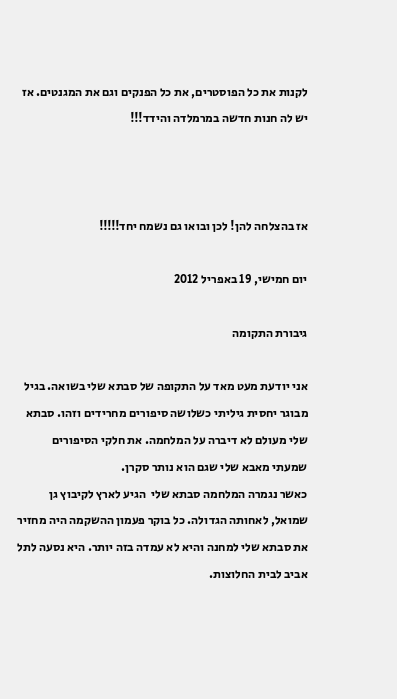לקנות את כל הפוסטרים, את כל הפנקים וגם את המגנטים. אז יש לה חנות חדשה במרמלדה והידד!!!



אז בהצלחה להן! לכן ובואו גם נשמח יחד!!!!!

יום חמישי, 19 באפריל 2012

גיבורת התקומה

אני יודעת מעט מאד על התקופה של סבתא שלי בשואה. בגיל מבוגר יחסית גיליתי כשלושה סיפורים מחרידים וזהו. סבתא שלי מעולם לא דיברה על המלחמה. את חלקי הסיפורים שמעתי מאבא שלי שגם הוא נותר סקרן.
כאשר נגמרה המלחמה סבתא שלי  הגיע לארץ לקיבוץ גן שמואל, לאחותה הגדולה. כל בוקר פעמון ההשקמה היה מחזיר את סבתא שלי למחנה והיא לא עמדה בזה יותר. היא נסעה לתל אביב לבית החלוצות.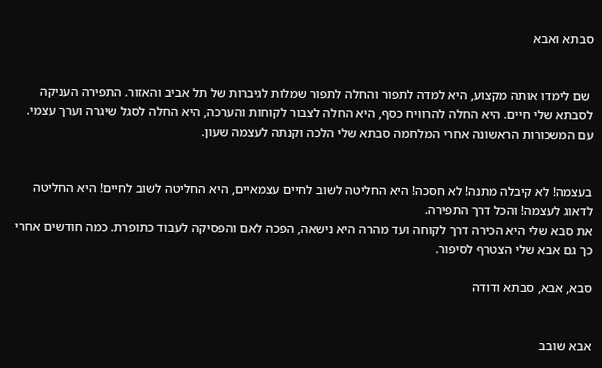סבתא ואבא


 שם לימדו אותה מקצוע, היא למדה לתפור והחלה לתפור שמלות לגיברות של תל אביב והאזור. התפירה העניקה לסבתא שלי חיים. היא החלה להרוויח כסף, היא החלה לצבור לקוחות והערכה, היא החלה לסגל שיגרה וערך עצמי.
עם המשכורות הראשונה אחרי המלחמה סבתא שלי הלכה וקנתה לעצמה שעון.


בעצמה! לא קיבלה מתנה! לא חסכה! היא החליטה לשוב לחיים עצמאיים, היא החליטה לשוב לחיים! היא החליטה לדאוג לעצמה! והכל דרך התפירה.
את סבא שלי היא הכירה דרך לקוחה ועד מהרה היא נישאה, הפכה לאם והפסיקה לעבוד כתופרת. כמה חודשים אחרי כך גם אבא שלי הצטרף לסיפור.

סבא, אבא, סבתא ודודה


אבא שובב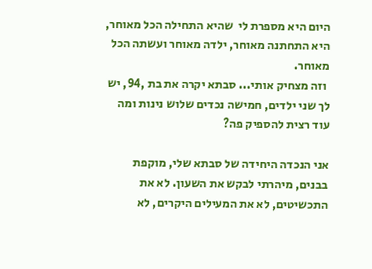היום היא מספרת לי  שהיא התחילה הכל מאוחר, היא התחתנה מאוחר, ילדה מאוחר ועשתה הכל מאוחר.
 וזה מצחיק אותי... סבתא יקרה את בת ,94, יש לך שני ילדים, חמישה נכדים שלוש נינות ומה עוד רצית להספיק פה?

אני הנכדה היחידה של סבתא שלי, מוקפת בבנים, מיהרתי לבקש את השעון. לא את התכשיטים, לא את המעילים היקרים, לא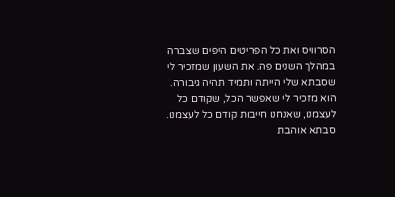הסרוויס ואת כל הפריטים היפים שצברה במהלך השנים פה. את השעון שמזכיר לי שסבתא שלי הייתה ותמיד תהיה גיבורה. הוא מזכיר לי שאפשר הכל, שקודם כל לעצמנו, שאנחנו חייבות קודם כל לעצמנו.
סבתא אוהבת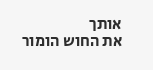אותך
את החוש הומור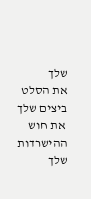שלך
את הסלט ביצים שלך
 את חוש ההישרדות שלך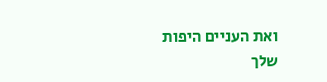ואת העניים היפות שלך